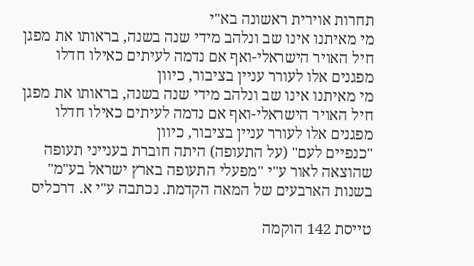תחרות אוירית ראשונה בא"י
מי מאיתנו אינו שב ונלהב מידי שנה בשנה, בראותו את מפגן חיל האויר הישראלי-ואף אם נדמה לעיתים כאילו חדלו מפגנים אלו לעורר עניין בציבור, כיוון
מי מאיתנו אינו שב ונלהב מידי שנה בשנה, בראותו את מפגן חיל האויר הישראלי-ואף אם נדמה לעיתים כאילו חדלו מפגנים אלו לעורר עניין בציבור, כיוון
"כנפיים לעם" (על התעופה) היתה חוברת בענייני תעופה שהוצאה לאור ע"י "מפעלי התעופה בארץ ישראל בע"מ" בשנות הארבעים של המאה הקדמת. נכתבה ע"י א. דרכליס

טייסת 142 הוקמה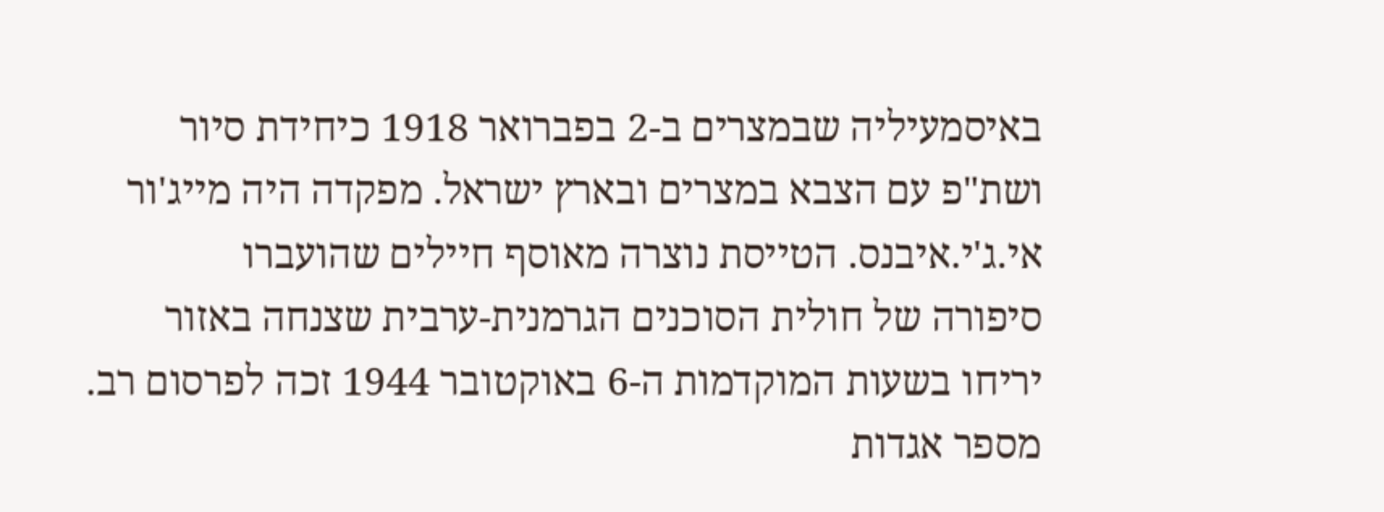באיסמעיליה שבמצרים ב-2 בפברואר 1918 כיחידת סיור ושת"פ עם הצבא במצרים ובארץ ישראל. מפקדה היה מייג'ור אי.ג'י.איבנס. הטייסת נוצרה מאוסף חיילים שהועברו
סיפורה של חולית הסוכנים הגרמנית-ערבית שצנחה באזור יריחו בשעות המוקדמות ה-6 באוקטובר 1944 זכה לפרסום רב. מספר אגדות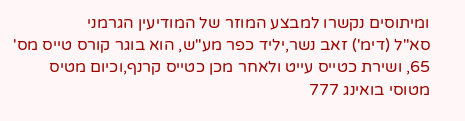ומיתוסים נקשרו למבצע המוזר של המודיעין הגרמני
סא"ל (דימ') זאב נשר,יליד כפר מע"ש, הוא בוגר קורס טייס מס' 65, ושירת כטייס עייט ולאחר מכן כטייס קרנף,וכיום מטיס מטוסי בואינג 777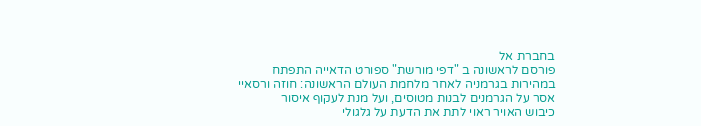בחברת אל
פורסם לראשונה ב "דפי מורשת" ספורט הדאייה התפתח במהירות בגרמניה לאחר מלחמת העולם הראשונה: חוזה ורסאיי אסר על הגרמנים לבנות מטוסים, ועל מנת לעקוף איסור
כיבוש האויר ראוי לתת את הדעת על גלגולי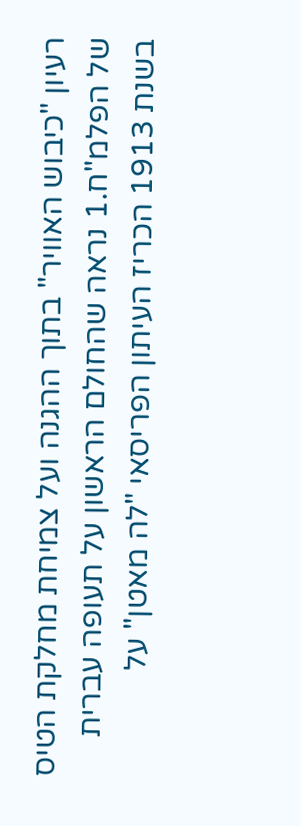רעיון "כיבוש האוויר" בתוך ההגנה ועל צמיחת מחלקת הטיס של הפלמ"ח.1 נראה שהחולם הראשון על תעופה עברית
בשנת 1913 הכריז העיתון הפריסאי "לה מאטן" על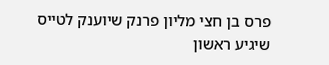פרס בן חצי מליון פרנק שיוענק לטייס שיגיע ראשון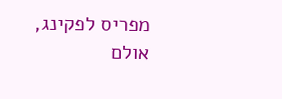מפריס לפקינג, אולם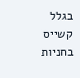בגלל קשייס בחניות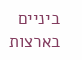ביניים בארצות